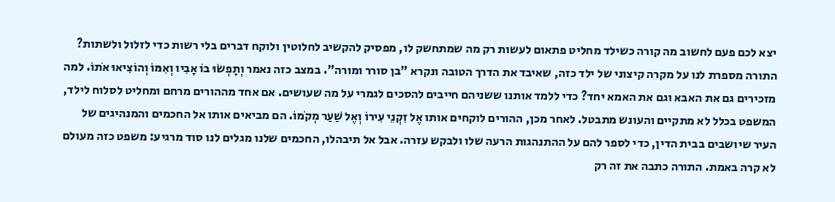יצא לכם פעם לחשוב מה קורה כשילד מחליט פתאום לעשות רק מה שמתחשק לו, מפסיק להקשיב לחלוטין ולוקח דברים בלי רשות כדי לזלול ולשתות? התורה מספרת לנו על מקרה קיצוני של ילד כזה, שאיבד את הדרך הטובה ונקרא "בן סורר ומורה". במצב כזה נאמר וְתָפְשׂוּ בוֹ אָבִיו וְאִמּוֹ וְהוֹצִיאוּ אֹתוֹ. למה מזכירים גם את האבא וגם את האמא יחד? כדי ללמד אותנו ששניהם חייבים להסכים לגמרי על מה שעושים. אם אחד מההורים מרחם ומחליט לסלוח לילד, המשפט בכלל לא מתקיים והעונש מתבטל. לאחר מכן, ההורים לוקחים אותו אֶל זִקְנֵי עִירוֹ וְאֶל שַׁעַר מְקֹמוֹ. הם מביאים אותו אל החכמים והמנהיגים של העיר שיושבים בבית הדין, כדי לספר להם על ההתנהגות הרעה שלו ולבקש עזרה. אבל אל תיבהלו, החכמים שלנו מגלים לנו סוד מרגיע: משפט כזה מעולם לא קרה באמת. התורה כתבה את זה רק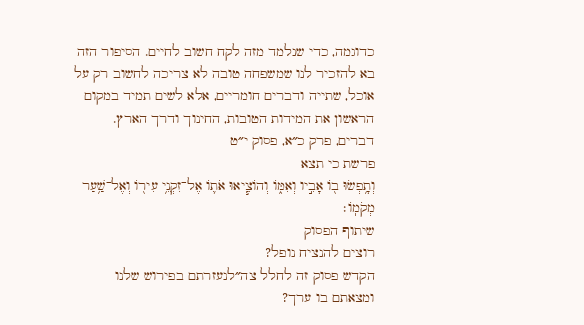כדוגמה, כדי שנלמד מזה לקח חשוב לחיים. הסיפור הזה בא להזכיר לנו שמשפחה טובה לא צריכה לחשוב רק על אוכל, שתייה ודברים חומריים, אלא לשים תמיד במקום הראשון את המידות הטובות, החינוך ודרך הארץ.
דברים, פרק כ״א, פסוק י״ט
פרשת כי תצא
וְתָ֥פְשׂוּ ב֖וֹ אָבִ֣יו וְאִמּ֑וֹ וְהוֹצִ֧יאוּ אֹת֛וֹ אֶל־זִקְנֵ֥י עִיר֖וֹ וְאֶל־שַׁ֥עַר מְקֹמֽוֹ׃
שיתוף הפסוק
רוצים להנציח נופל?
הקדש פסוק זה לחלל צה״לנעזרתם בפירוש שלנו ומצאתם בו ערך?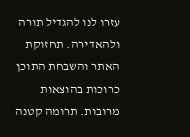עזרו לנו להגדיל תורה ולהאדירה. תחזוקת האתר והשבחת התוכן כרוכות בהוצאות מרובות. תרומה קטנה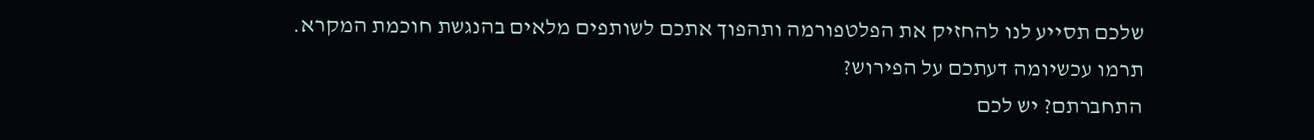שלכם תסייע לנו להחזיק את הפלטפורמה ותהפוך אתכם לשותפים מלאים בהנגשת חוכמת המקרא.
תרמו עכשיומה דעתכם על הפירוש?
התחברתם? יש לכם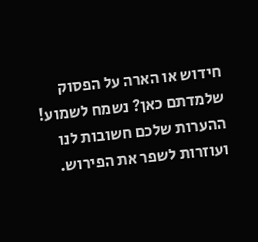חידוש או הארה על הפסוק שלמדתם כאן? נשמח לשמוע!
ההערות שלכם חשובות לנו ועוזרות לשפר את הפירוש.